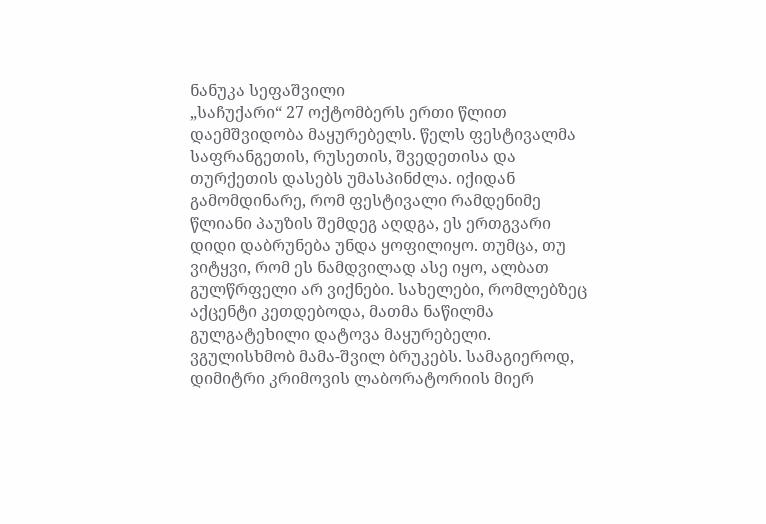ნანუკა სეფაშვილი
„საჩუქარი“ 27 ოქტომბერს ერთი წლით დაემშვიდობა მაყურებელს. წელს ფესტივალმა საფრანგეთის, რუსეთის, შვედეთისა და თურქეთის დასებს უმასპინძლა. იქიდან გამომდინარე, რომ ფესტივალი რამდენიმე წლიანი პაუზის შემდეგ აღდგა, ეს ერთგვარი დიდი დაბრუნება უნდა ყოფილიყო. თუმცა, თუ ვიტყვი, რომ ეს ნამდვილად ასე იყო, ალბათ გულწრფელი არ ვიქნები. სახელები, რომლებზეც აქცენტი კეთდებოდა, მათმა ნაწილმა გულგატეხილი დატოვა მაყურებელი. ვგულისხმობ მამა-შვილ ბრუკებს. სამაგიეროდ, დიმიტრი კრიმოვის ლაბორატორიის მიერ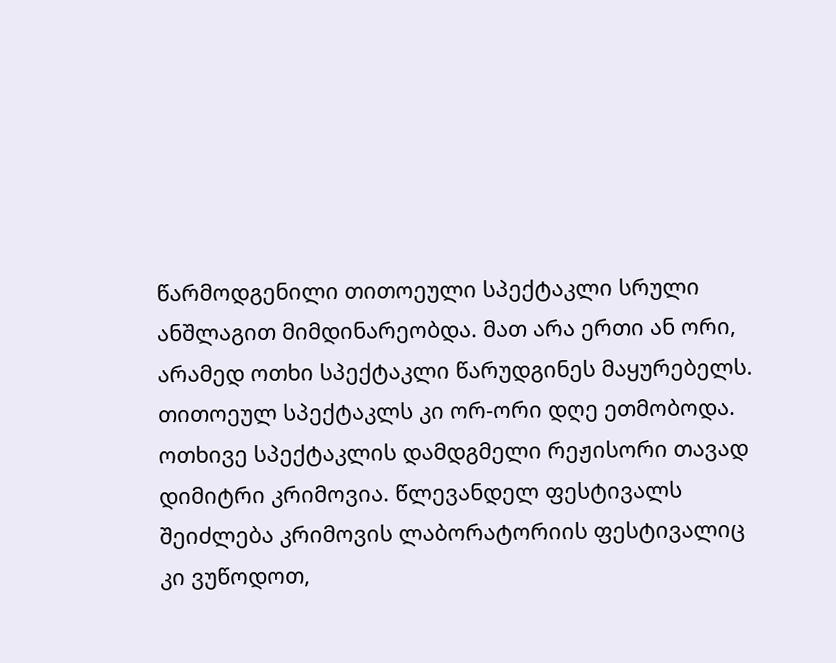წარმოდგენილი თითოეული სპექტაკლი სრული ანშლაგით მიმდინარეობდა. მათ არა ერთი ან ორი, არამედ ოთხი სპექტაკლი წარუდგინეს მაყურებელს. თითოეულ სპექტაკლს კი ორ-ორი დღე ეთმობოდა. ოთხივე სპექტაკლის დამდგმელი რეჟისორი თავად დიმიტრი კრიმოვია. წლევანდელ ფესტივალს შეიძლება კრიმოვის ლაბორატორიის ფესტივალიც კი ვუწოდოთ,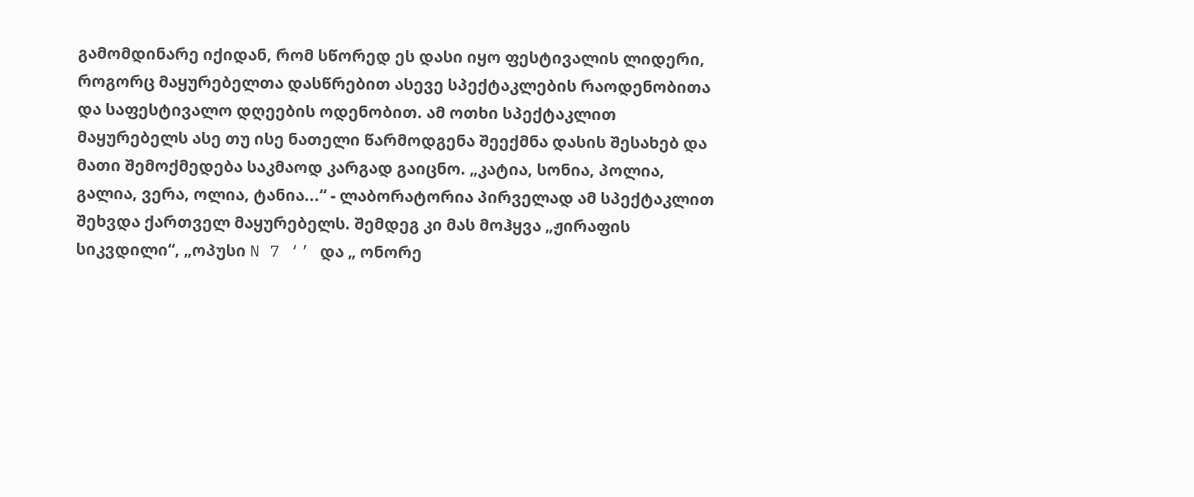გამომდინარე იქიდან, რომ სწორედ ეს დასი იყო ფესტივალის ლიდერი, როგორც მაყურებელთა დასწრებით ასევე სპექტაკლების რაოდენობითა და საფესტივალო დღეების ოდენობით. ამ ოთხი სპექტაკლით მაყურებელს ასე თუ ისე ნათელი წარმოდგენა შეექმნა დასის შესახებ და მათი შემოქმედება საკმაოდ კარგად გაიცნო. „კატია, სონია, პოლია, გალია, ვერა, ოლია, ტანია...“ - ლაბორატორია პირველად ამ სპექტაკლით შეხვდა ქართველ მაყურებელს. შემდეგ კი მას მოჰყვა „ჟირაფის სიკვდილი“, „ოპუსი N 7 ‘’ და „ ონორე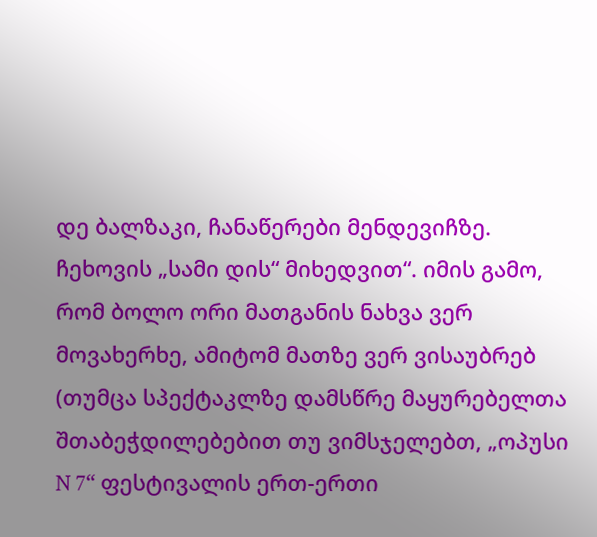დე ბალზაკი, ჩანაწერები მენდევიჩზე. ჩეხოვის „სამი დის“ მიხედვით“. იმის გამო, რომ ბოლო ორი მათგანის ნახვა ვერ მოვახერხე, ამიტომ მათზე ვერ ვისაუბრებ (თუმცა სპექტაკლზე დამსწრე მაყურებელთა შთაბეჭდილებებით თუ ვიმსჯელებთ, „ოპუსი N 7“ ფესტივალის ერთ-ერთი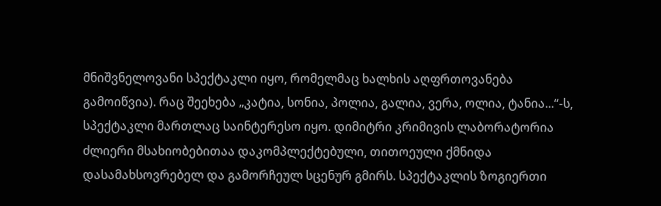მნიშვნელოვანი სპექტაკლი იყო, რომელმაც ხალხის აღფრთოვანება გამოიწვია). რაც შეეხება „კატია, სონია, პოლია, გალია, ვერა, ოლია, ტანია...“-ს, სპექტაკლი მართლაც საინტერესო იყო. დიმიტრი კრიმივის ლაბორატორია ძლიერი მსახიობებითაა დაკომპლექტებული, თითოეული ქმნიდა დასამახსოვრებელ და გამორჩეულ სცენურ გმირს. სპექტაკლის ზოგიერთი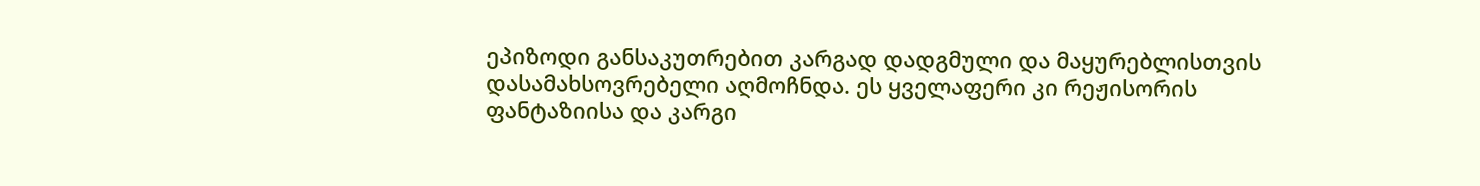ეპიზოდი განსაკუთრებით კარგად დადგმული და მაყურებლისთვის დასამახსოვრებელი აღმოჩნდა. ეს ყველაფერი კი რეჟისორის ფანტაზიისა და კარგი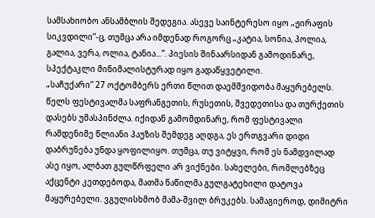სამსახიობო ანსამბლის შედეგია. ასევე საინტერესო იყო „ჟირაფის სიკვდილი“-ც, თუმცა არა იმდენად როგორც „კატია, სონია, პოლია, გალია, ვერა, ოლია, ტანია...“. პიესის შინაარსიდან გამოდინარე, სპექტაკლი მინიმალისტურად იყო გადაწყვეტილი.
„საჩუქარი“ 27 ოქტომბერს ერთი წლით დაემშვიდობა მაყურებელს. წელს ფესტივალმა საფრანგეთის, რუსეთის, შვედეთისა და თურქეთის დასებს უმასპინძლა. იქიდან გამომდინარე, რომ ფესტივალი რამდენიმე წლიანი პაუზის შემდეგ აღდგა, ეს ერთგვარი დიდი დაბრუნება უნდა ყოფილიყო. თუმცა, თუ ვიტყვი, რომ ეს ნამდვილად ასე იყო, ალბათ გულწრფელი არ ვიქნები. სახელები, რომლებზეც აქცენტი კეთდებოდა, მათმა ნაწილმა გულგატეხილი დატოვა მაყურებელი. ვგულისხმობ მამა-შვილ ბრუკებს. სამაგიეროდ, დიმიტრი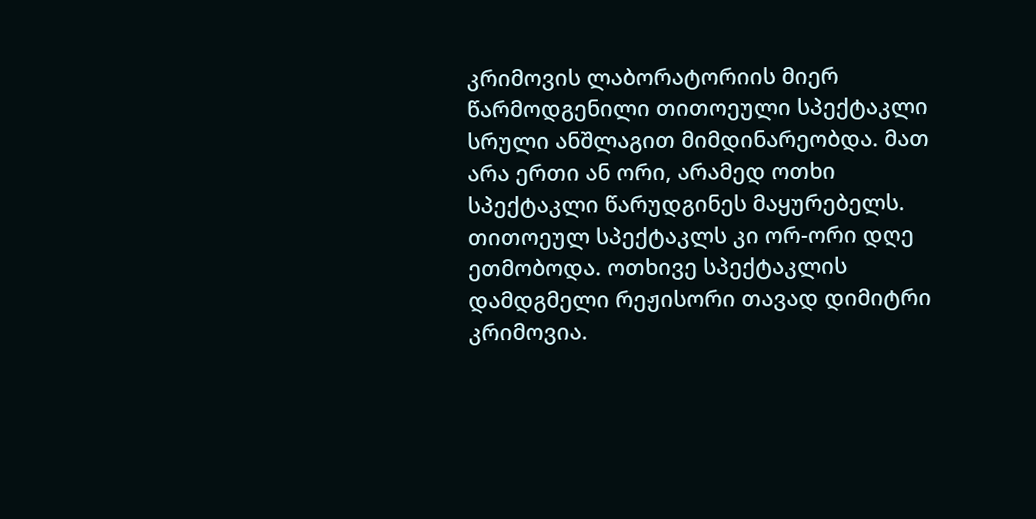კრიმოვის ლაბორატორიის მიერ წარმოდგენილი თითოეული სპექტაკლი სრული ანშლაგით მიმდინარეობდა. მათ არა ერთი ან ორი, არამედ ოთხი სპექტაკლი წარუდგინეს მაყურებელს. თითოეულ სპექტაკლს კი ორ-ორი დღე ეთმობოდა. ოთხივე სპექტაკლის დამდგმელი რეჟისორი თავად დიმიტრი კრიმოვია.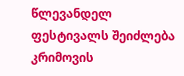წლევანდელ ფესტივალს შეიძლება კრიმოვის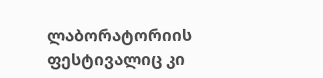ლაბორატორიის ფესტივალიც კი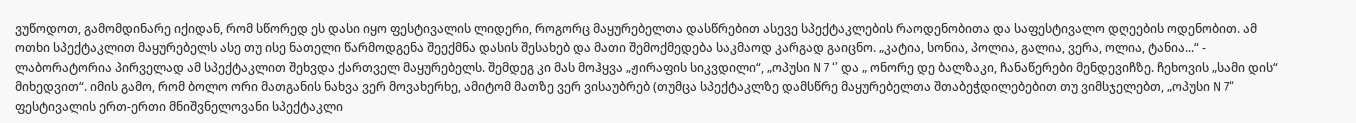ვუწოდოთ, გამომდინარე იქიდან, რომ სწორედ ეს დასი იყო ფესტივალის ლიდერი, როგორც მაყურებელთა დასწრებით ასევე სპექტაკლების რაოდენობითა და საფესტივალო დღეების ოდენობით. ამ ოთხი სპექტაკლით მაყურებელს ასე თუ ისე ნათელი წარმოდგენა შეექმნა დასის შესახებ და მათი შემოქმედება საკმაოდ კარგად გაიცნო. „კატია, სონია, პოლია, გალია, ვერა, ოლია, ტანია...“ - ლაბორატორია პირველად ამ სპექტაკლით შეხვდა ქართველ მაყურებელს. შემდეგ კი მას მოჰყვა „ჟირაფის სიკვდილი“, „ოპუსი N 7 ‘’ და „ ონორე დე ბალზაკი, ჩანაწერები მენდევიჩზე. ჩეხოვის „სამი დის“ მიხედვით“. იმის გამო, რომ ბოლო ორი მათგანის ნახვა ვერ მოვახერხე, ამიტომ მათზე ვერ ვისაუბრებ (თუმცა სპექტაკლზე დამსწრე მაყურებელთა შთაბეჭდილებებით თუ ვიმსჯელებთ, „ოპუსი N 7“ ფესტივალის ერთ-ერთი მნიშვნელოვანი სპექტაკლი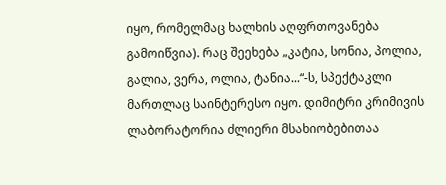იყო, რომელმაც ხალხის აღფრთოვანება გამოიწვია). რაც შეეხება „კატია, სონია, პოლია, გალია, ვერა, ოლია, ტანია...“-ს, სპექტაკლი მართლაც საინტერესო იყო. დიმიტრი კრიმივის ლაბორატორია ძლიერი მსახიობებითაა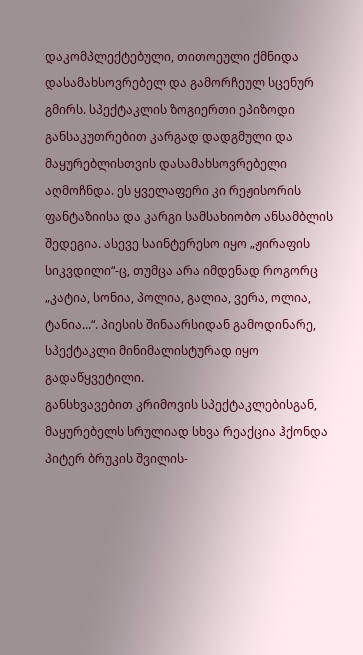დაკომპლექტებული, თითოეული ქმნიდა დასამახსოვრებელ და გამორჩეულ სცენურ გმირს. სპექტაკლის ზოგიერთი ეპიზოდი განსაკუთრებით კარგად დადგმული და მაყურებლისთვის დასამახსოვრებელი აღმოჩნდა. ეს ყველაფერი კი რეჟისორის ფანტაზიისა და კარგი სამსახიობო ანსამბლის შედეგია. ასევე საინტერესო იყო „ჟირაფის სიკვდილი“-ც, თუმცა არა იმდენად როგორც „კატია, სონია, პოლია, გალია, ვერა, ოლია, ტანია...“. პიესის შინაარსიდან გამოდინარე, სპექტაკლი მინიმალისტურად იყო გადაწყვეტილი.
განსხვავებით კრიმოვის სპექტაკლებისგან,
მაყურებელს სრულიად სხვა რეაქცია ჰქონდა პიტერ ბრუკის შვილის-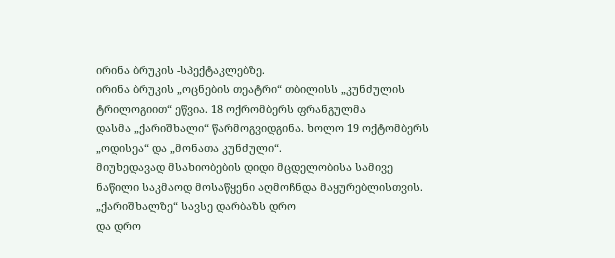ირინა ბრუკის -სპექტაკლებზე.
ირინა ბრუკის „ოცნების თეატრი“ თბილისს „კუნძულის ტრილოგიით“ ეწვია. 18 ოქრომბერს ფრანგულმა
დასმა „ქარიშხალი“ წარმოგვიდგინა. ხოლო 19 ოქტომბერს „ოდისეა“ და „მონათა კუნძული“.
მიუხედავად მსახიობების დიდი მცდელობისა სამივე
ნაწილი საკმაოდ მოსაწყენი აღმოჩნდა მაყურებლისთვის. „ქარიშხალზე“ სავსე დარბაზს დრო
და დრო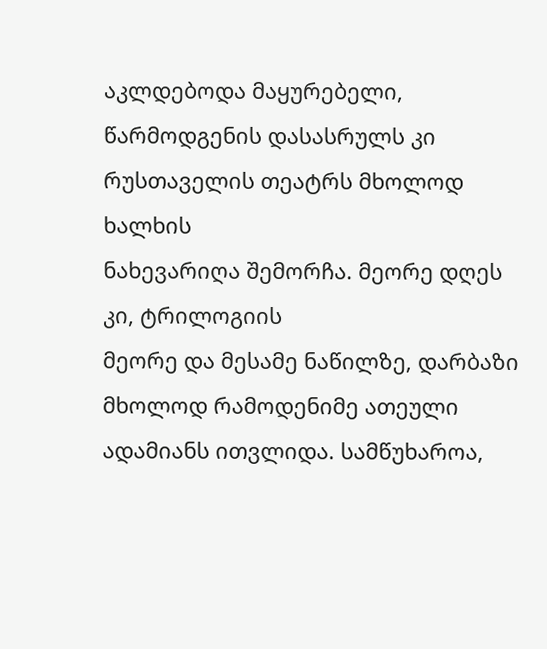აკლდებოდა მაყურებელი, წარმოდგენის დასასრულს კი რუსთაველის თეატრს მხოლოდ ხალხის
ნახევარიღა შემორჩა. მეორე დღეს კი, ტრილოგიის
მეორე და მესამე ნაწილზე, დარბაზი მხოლოდ რამოდენიმე ათეული ადამიანს ითვლიდა. სამწუხაროა,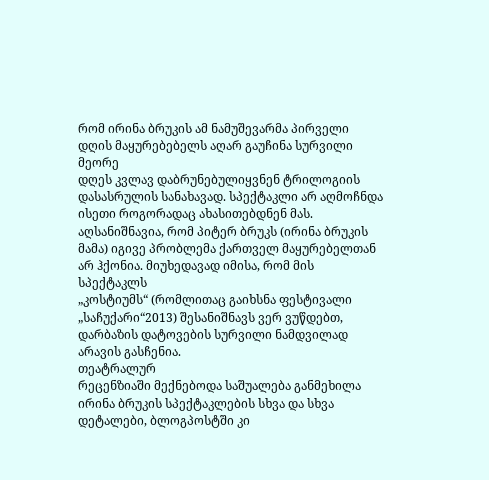რომ ირინა ბრუკის ამ ნამუშევარმა პირველი დღის მაყურებებელს აღარ გაუჩინა სურვილი მეორე
დღეს კვლავ დაბრუნებულიყვნენ ტრილოგიის დასასრულის სანახავად. სპექტაკლი არ აღმოჩნდა
ისეთი როგორადაც ახასითებდნენ მას.
აღსანიშნავია, რომ პიტერ ბრუკს (ირინა ბრუკის
მამა) იგივე პრობლემა ქართველ მაყურებელთან არ ჰქონია. მიუხედავად იმისა, რომ მის სპექტაკლს
„კოსტიუმს“ (რომლითაც გაიხსნა ფესტივალი „საჩუქარი“2013) შესანიშნავს ვერ ვუწდებთ,
დარბაზის დატოვების სურვილი ნამდვილად არავის გასჩენია.
თეატრალურ
რეცენზიაში მექნებოდა საშუალება განმეხილა ირინა ბრუკის სპექტაკლების სხვა და სხვა
დეტალები, ბლოგპოსტში კი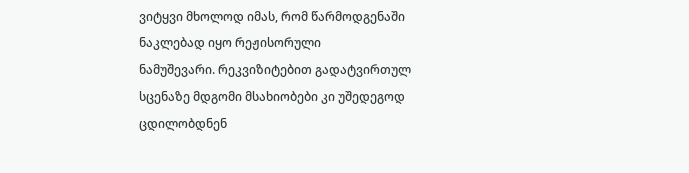ვიტყვი მხოლოდ იმას, რომ წარმოდგენაში ნაკლებად იყო რეჟისორული
ნამუშევარი. რეკვიზიტებით გადატვირთულ სცენაზე მდგომი მსახიობები კი უშედეგოდ ცდილობდნენ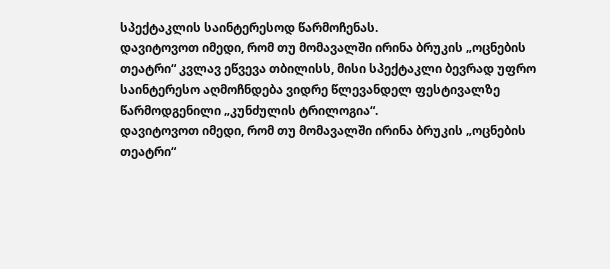სპექტაკლის საინტერესოდ წარმოჩენას.
დავიტოვოთ იმედი, რომ თუ მომავალში ირინა ბრუკის „ოცნების თეატრი“ კვლავ ეწვევა თბილისს, მისი სპექტაკლი ბევრად უფრო საინტერესო აღმოჩნდება ვიდრე წლევანდელ ფესტივალზე წარმოდგენილი „კუნძულის ტრილოგია“.
დავიტოვოთ იმედი, რომ თუ მომავალში ირინა ბრუკის „ოცნების თეატრი“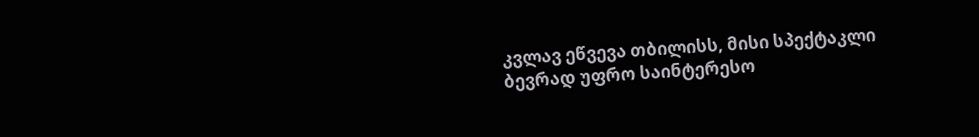კვლავ ეწვევა თბილისს, მისი სპექტაკლი ბევრად უფრო საინტერესო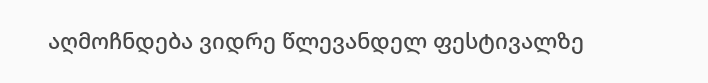აღმოჩნდება ვიდრე წლევანდელ ფესტივალზე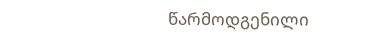წარმოდგენილი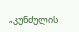„კუნძულის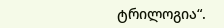ტრილოგია“.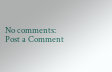No comments:
Post a Comment